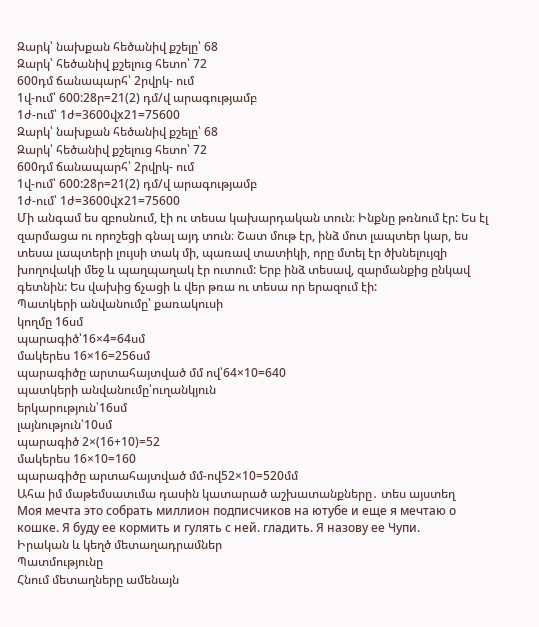Զարկ՝ նախքան հեծանիվ քշելը՝ 68
Զարկ՝ հեծանիվ քշելուց հետո՝ 72
600դմ ճանապարհ՝ 2րվրկ- ում
1վ-ում՝ 600:28ր=21(2) դմ/վ արագությամբ
1ժ-ում՝ 1ժ=3600վx21=75600
Զարկ՝ նախքան հեծանիվ քշելը՝ 68
Զարկ՝ հեծանիվ քշելուց հետո՝ 72
600դմ ճանապարհ՝ 2րվրկ- ում
1վ-ում՝ 600:28ր=21(2) դմ/վ արագությամբ
1ժ-ում՝ 1ժ=3600վx21=75600
Մի անգամ ես զբոսնում, էի ու տեսա կախարդական տուն։ Ինքնը թռնում էր: Ես էլ զարմացա ու որոշեցի գնալ այդ տուն։ Շատ մութ էր, ինձ մոտ լապտեր կար, ես տեսա լապտերի լույսի տակ մի, պառավ տատիկի, որը մտել էր ծխնելույզի խողովակի մեջ և պաղպաղակ էր ուտում: Երբ ինձ տեսավ, զարմանքից ընկավ գետնին: Ես վախից ճչացի և վեր թռա ու տեսա որ երազում էի:
Պատկերի անվանումը՝ քառակուսի
կողմը 16սմ
պարագիծ՝16×4=64սմ
մակերես 16×16=256սմ
պարագիծը արտահայտված մմ ով՝64×10=640
պատկերի անվանումը՝ուղանկյուն
երկարություն՝16սմ
լայնություն՝10սմ
պարագիծ 2×(16+10)=52
մակերես 16×10=160
պարագիծը արտահայտված մմ-ով52×10=520մմ
Ահա իմ մաթեմսատւմա դասին կատարած աշխատանքները․ տես այստեղ
Моя мечта это собрать миллион подписчиков на ютубе и еще я мечтаю о кошке. Я буду ее кормить и гулять с ней. гладить. Я назову ее Чупи.
Իրական և կեղծ մետաղադրամներ
Պատմությունը
Հնում մետաղները ամենայն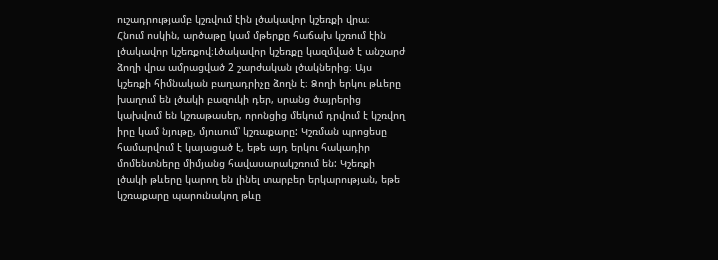ուշադրությամբ կշռվում էին լծակավոր կշեռքի վրա։
Հնում ոսկին, արծաթը կամ մթերքը հաճախ կշռում էին լծակավոր կշեռքով։Լծակավոր կշեռքը կազմված է անշարժ ձողի վրա ամրացված 2 շարժական լծակներից։ Այս կշեռքի հիմնական բաղադրիչը ձողն է։ Ձողի երկու թևերը խաղում են լծակի բազուկի դեր, սրանց ծայրերից կախվում են կշռաթասեր, որոնցից մեկում դրվում է կշռվող իրը կամ նյութը, մյուսում՝ կշռաքարը: Կշռման պրոցեսը համարվում է կայացած է, եթե այդ երկու հակադիր մոմենտները միմյանց հավասարակշռում են: Կշեռքի լծակի թևերը կարող են լինել տարբեր երկարության, եթե կշռաքարը պարունակող թևը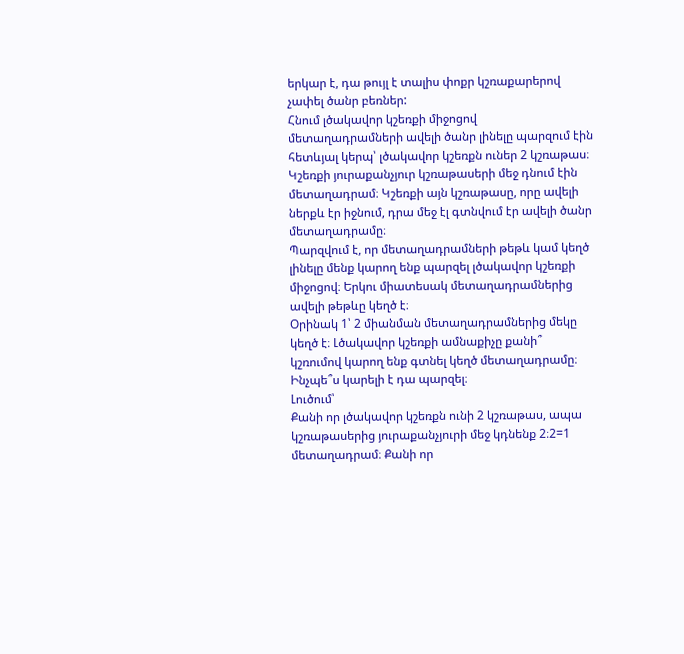երկար է, դա թույլ է տալիս փոքր կշռաքարերով չափել ծանր բեռներ:
Հնում լծակավոր կշեռքի միջոցով մետաղադրամների ավելի ծանր լինելը պարզում էին հետևյալ կերպ՝ լծակավոր կշեռքն ուներ 2 կշռաթաս։ Կշեռքի յուրաքանչյուր կշռաթասերի մեջ դնում էին մետաղադրամ։ Կշեռքի այն կշռաթասը, որը ավելի ներքև էր իջնում, դրա մեջ էլ գտնվում էր ավելի ծանր մետաղադրամը։
Պարզվում է, որ մետաղադրամների թեթև կամ կեղծ լինելը մենք կարող ենք պարզել լծակավոր կշեռքի միջոցով։ Երկու միատեսակ մետաղադրամներից ավելի թեթևը կեղծ է։
Օրինակ 1՝ 2 միանման մետաղադրամներից մեկը կեղծ է։ Լծակավոր կշեռքի ամնաքիչը քանի՞ կշռումով կարող ենք գտնել կեղծ մետաղադրամը։ Ինչպե՞ս կարելի է դա պարզել։
Լուծում՝
Քանի որ լծակավոր կշեռքն ունի 2 կշռաթաս, ապա կշռաթասերից յուրաքանչյուրի մեջ կդնենք 2։2=1 մետաղադրամ։ Քանի որ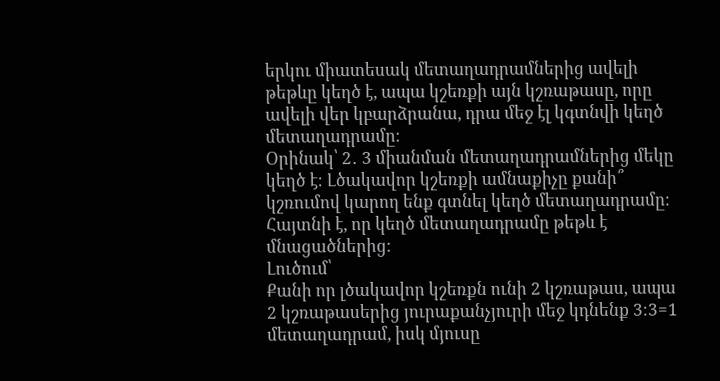երկու միատեսակ մետաղադրամներից ավելի թեթևը կեղծ է, ապա կշեռքի այն կշռաթասը, որը ավելի վեր կբարձրանա, դրա մեջ էլ կգտնվի կեղծ մետաղադրամը։
Օրինակ՝ 2․ 3 միանման մետաղադրամներից մեկը կեղծ է։ Լծակավոր կշեռքի ամնաքիչը քանի՞ կշռումով կարող ենք գտնել կեղծ մետաղադրամը։ Հայտնի է, որ կեղծ մետաղադրամը թեթև է մնացածներից։
Լուծում՝
Քանի որ լծակավոր կշեռքն ունի 2 կշռաթաս, ապա 2 կշռաթասերից յուրաքանչյուրի մեջ կդնենք 3։3=1 մետաղադրամ, իսկ մյուսը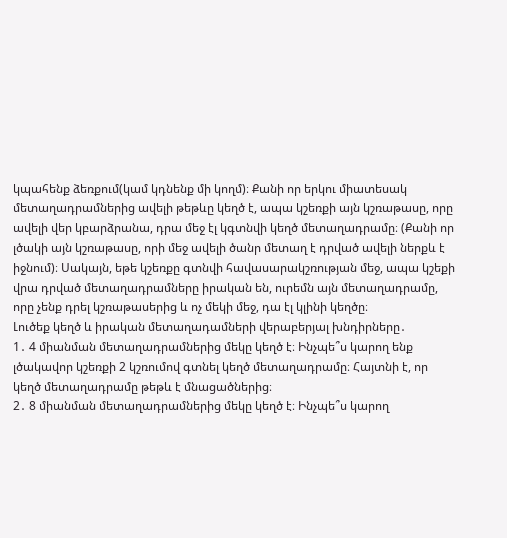կպահենք ձեռքում(կամ կդնենք մի կողմ)։ Քանի որ երկու միատեսակ մետաղադրամներից ավելի թեթևը կեղծ է, ապա կշեռքի այն կշռաթասը, որը ավելի վեր կբարձրանա, դրա մեջ էլ կգտնվի կեղծ մետաղադրամը։ (Քանի որ լծակի այն կշռաթասը, որի մեջ ավելի ծանր մետաղ է դրված ավելի ներքև է իջնում)։ Սակայն, եթե կշեռքը գտնվի հավասարակշռության մեջ, ապա կշեքի վրա դրված մետաղադրամները իրական են, ուրեմն այն մետաղադրամը, որը չենք դրել կշռաթասերից և ոչ մեկի մեջ, դա էլ կլինի կեղծը։
Լուծեք կեղծ և իրական մետաղադամների վերաբերյալ խնդիրները․
1․ 4 միանման մետաղադրամներից մեկը կեղծ է։ Ինչպե՞ս կարող ենք լծակավոր կշեռքի 2 կշռումով գտնել կեղծ մետաղադրամը։ Հայտնի է, որ կեղծ մետաղադրամը թեթև է մնացածներից։
2․ 8 միանման մետաղադրամներից մեկը կեղծ է։ Ինչպե՞ս կարող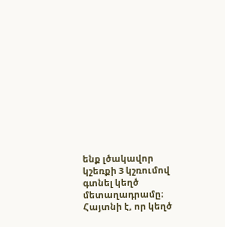ենք լծակավոր կշեռքի 3 կշռումով գտնել կեղծ մետաղադրամը։ Հայտնի է, որ կեղծ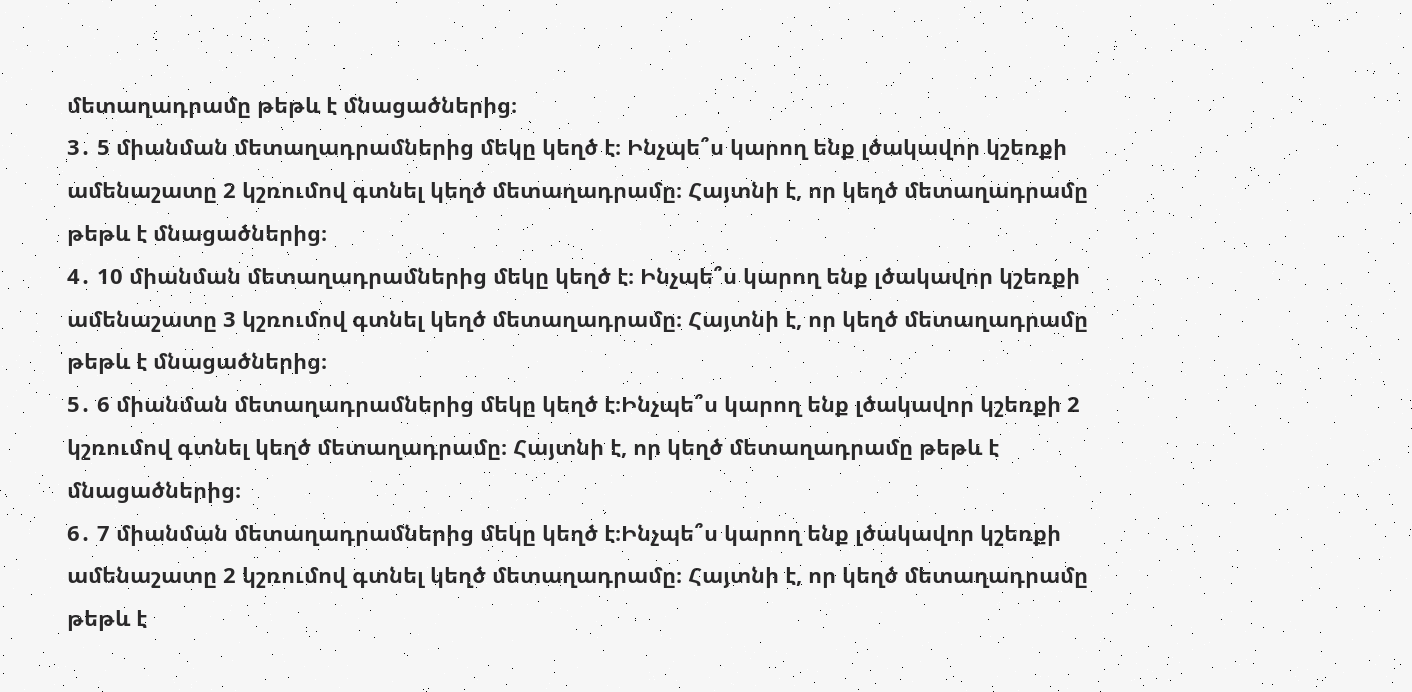մետաղադրամը թեթև է մնացածներից։
3․ 5 միանման մետաղադրամներից մեկը կեղծ է։ Ինչպե՞ս կարող ենք լծակավոր կշեռքի ամենաշատը 2 կշռումով գտնել կեղծ մետաղադրամը։ Հայտնի է, որ կեղծ մետաղադրամը թեթև է մնացածներից։
4․ 10 միանման մետաղադրամներից մեկը կեղծ է։ Ինչպե՞ս կարող ենք լծակավոր կշեռքի ամենաշատը 3 կշռումով գտնել կեղծ մետաղադրամը։ Հայտնի է, որ կեղծ մետաղադրամը թեթև է մնացածներից։
5․ 6 միանման մետաղադրամներից մեկը կեղծ է։Ինչպե՞ս կարող ենք լծակավոր կշեռքի 2 կշռումով գտնել կեղծ մետաղադրամը։ Հայտնի է, որ կեղծ մետաղադրամը թեթև է մնացածներից։
6․ 7 միանման մետաղադրամներից մեկը կեղծ է։Ինչպե՞ս կարող ենք լծակավոր կշեռքի ամենաշատը 2 կշռումով գտնել կեղծ մետաղադրամը։ Հայտնի է, որ կեղծ մետաղադրամը թեթև է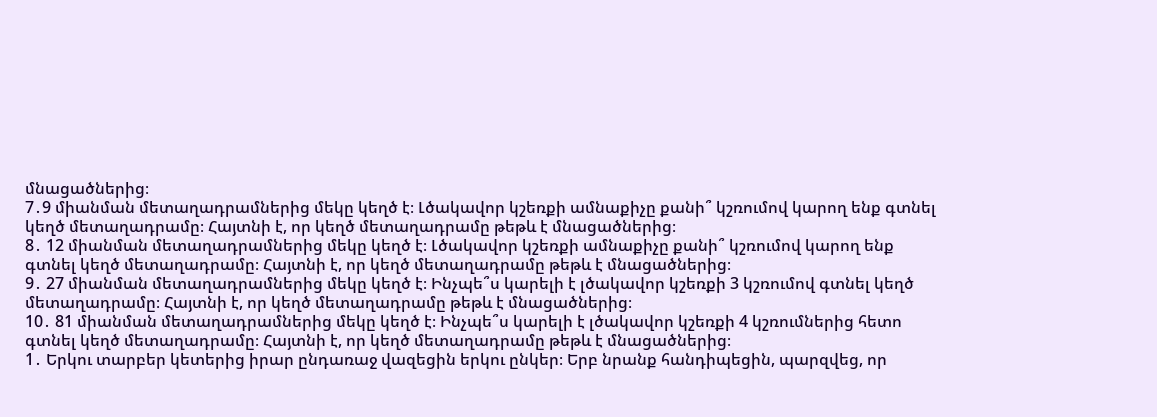մնացածներից։
7․9 միանման մետաղադրամներից մեկը կեղծ է։ Լծակավոր կշեռքի ամնաքիչը քանի՞ կշռումով կարող ենք գտնել կեղծ մետաղադրամը։ Հայտնի է, որ կեղծ մետաղադրամը թեթև է մնացածներից։
8․ 12 միանման մետաղադրամներից մեկը կեղծ է։ Լծակավոր կշեռքի ամնաքիչը քանի՞ կշռումով կարող ենք գտնել կեղծ մետաղադրամը։ Հայտնի է, որ կեղծ մետաղադրամը թեթև է մնացածներից։
9․ 27 միանման մետաղադրամներից մեկը կեղծ է։ Ինչպե՞ս կարելի է լծակավոր կշեռքի 3 կշռումով գտնել կեղծ մետաղադրամը։ Հայտնի է, որ կեղծ մետաղադրամը թեթև է մնացածներից։
10․ 81 միանման մետաղադրամներից մեկը կեղծ է։ Ինչպե՞ս կարելի է լծակավոր կշեռքի 4 կշռումներից հետո գտնել կեղծ մետաղադրամը։ Հայտնի է, որ կեղծ մետաղադրամը թեթև է մնացածներից։
1․ Երկու տարբեր կետերից իրար ընդառաջ վազեցին երկու ընկեր։ Երբ նրանք հանդիպեցին, պարզվեց, որ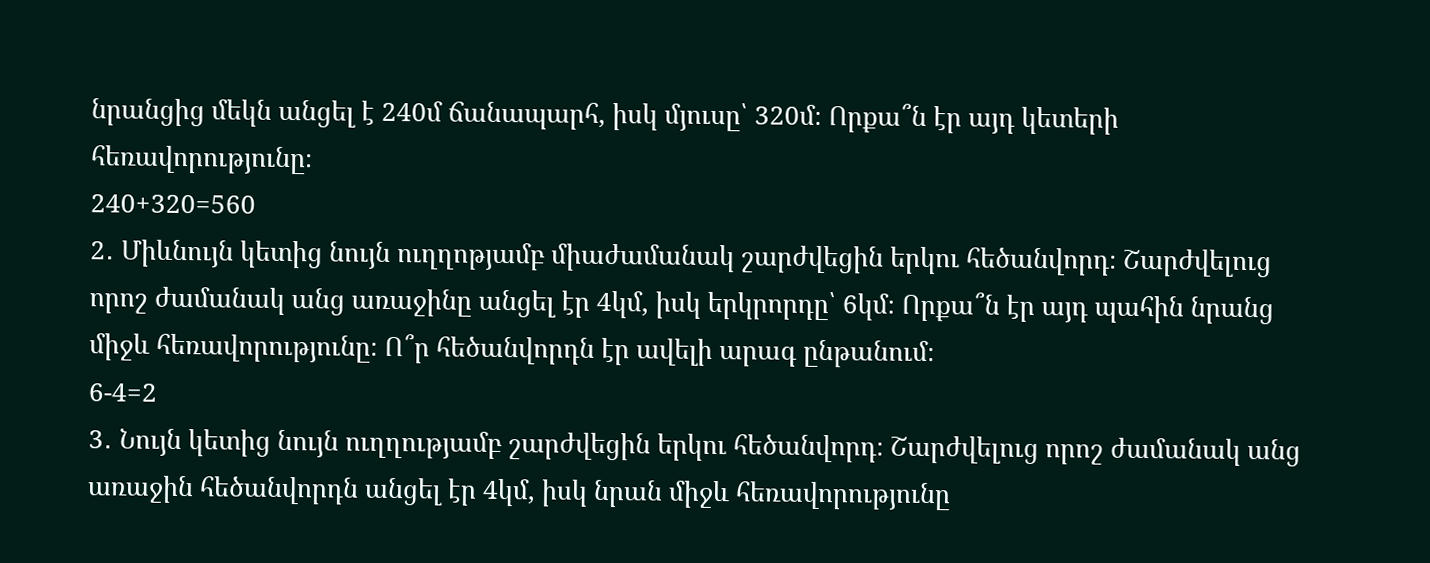նրանցից մեկն անցել է 240մ ճանապարհ, իսկ մյուսը՝ 320մ։ Որքա՞ն էր այդ կետերի հեռավորությունը։
240+320=560
2․ Միևնույն կետից նույն ուղղոթյամբ միաժամանակ շարժվեցին երկու հեծանվորդ։ Շարժվելուց որոշ ժամանակ անց առաջինը անցել էր 4կմ, իսկ երկրորդը՝ 6կմ։ Որքա՞ն էր այդ պահին նրանց միջև հեռավորությունը։ Ո՞ր հեծանվորդն էր ավելի արագ ընթանում։
6-4=2
3․ Նույն կետից նույն ուղղությամբ շարժվեցին երկու հեծանվորդ։ Շարժվելուց որոշ ժամանակ անց առաջին հեծանվորդն անցել էր 4կմ, իսկ նրան միջև հեռավորությունը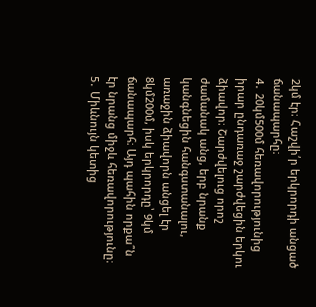2կմ էր։ Հաշվի՛ր երկրորդի անցած ճանապարհը։
4․ 20կմ500մ հեռավորությունից իրար ընդառաջ շարժվեցին երկու ձիավոր։ Շարժվելուց որոշ ժամանակ անց, երբ նրանք կանգնեցին հանգստանալու, առաջին ձիավորն անցել էր 8կմ200մ, իսկ երկրորդը՝ 9կմ ճանապարհ։ Այդ պահին որքա՞ն էր նրանց միջև հեռավորությունը։
5․ Միևնույն կետից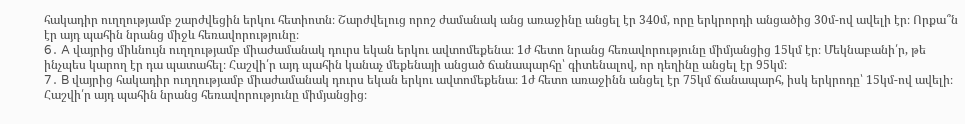հակադիր ուղղությամբ շարժվեցին երկու հետիոտն։ Շարժվելուց որոշ ժամանակ անց առաջինը անցել էր 340մ, որը երկրորդի անցածից 30մ-ով ավելի էր։ Որքա՞ն էր այդ պահին նրանց միջև հեռավորությունը։
6․ A վայրից միևնույն ուղղությամբ միաժամանակ դուրս եկան երկու ավտոմեքենա։ 1ժ հետո նրանց հեռավորությունը միմյանցից 15կմ էր։ Մեկնաբանի՛ր, թե ինչպես կարող էր դա պատահել։ Հաշվի՛ր այդ պահին կանաչ մեքենայի անցած ճանապարհը՝ գիտենալով, որ դեղինը անցել էր 95կմ։
7․ B վայրից հակադիր ուղղությամբ միաժամանակ դուրս եկան երկու ավտոմեքենա։ 1ժ հետո առաջինն անցել էր 75կմ ճանապարհ, իսկ երկրոդը՝ 15կմ-ով ավելի։ Հաշվի՛ր այդ պահին նրանց հեռավորությունը միմյանցից։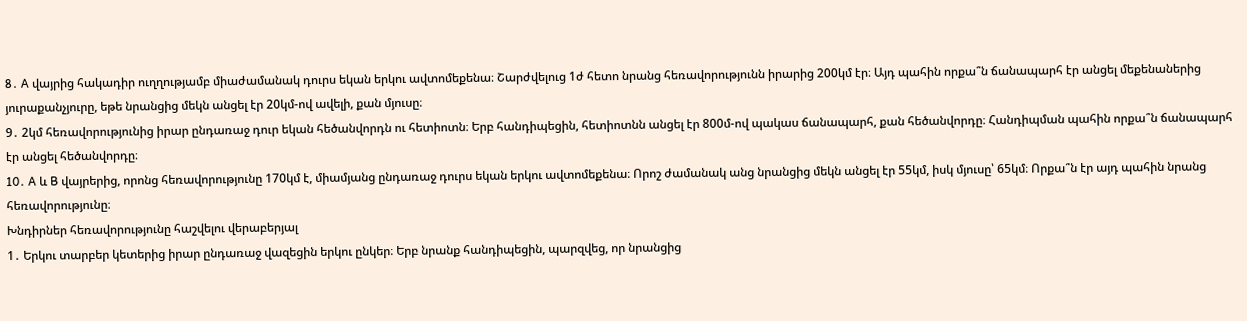8․ A վայրից հակադիր ուղղությամբ միաժամանակ դուրս եկան երկու ավտոմեքենա։ Շարժվելուց 1ժ հետո նրանց հեռավորությունն իրարից 200կմ էր։ Այդ պահին որքա՞ն ճանապարհ էր անցել մեքենաներից յուրաքանչյուրը, եթե նրանցից մեկն անցել էր 20կմ-ով ավելի, քան մյուսը։
9․ 2կմ հեռավորությունից իրար ընդառաջ դուր եկան հեծանվորդն ու հետիոտն։ Երբ հանդիպեցին, հետիոտնն անցել էր 800մ-ով պակաս ճանապարհ, քան հեծանվորդը։ Հանդիպման պահին որքա՞ն ճանապարհ էր անցել հեծանվորդը։
10․ A և B վայրերից, որոնց հեռավորությունը 170կմ է, միամյանց ընդառաջ դուրս եկան երկու ավտոմեքենա։ Որոշ ժամանակ անց նրանցից մեկն անցել էր 55կմ, իսկ մյուսը՝ 65կմ։ Որքա՞ն էր այդ պահին նրանց հեռավորությունը։
Խնդիրներ հեռավորությունը հաշվելու վերաբերյալ
1․ Երկու տարբեր կետերից իրար ընդառաջ վազեցին երկու ընկեր։ Երբ նրանք հանդիպեցին, պարզվեց, որ նրանցից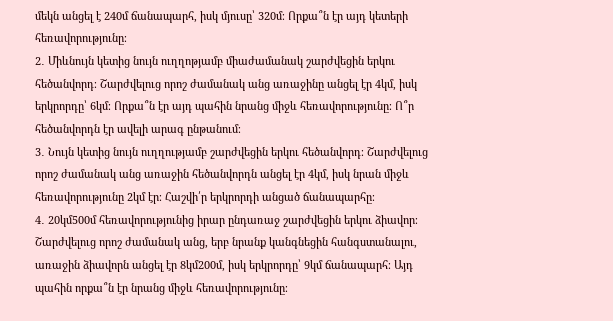մեկն անցել է 240մ ճանապարհ, իսկ մյուսը՝ 320մ։ Որքա՞ն էր այդ կետերի հեռավորությունը։
2․ Միևնույն կետից նույն ուղղոթյամբ միաժամանակ շարժվեցին երկու հեծանվորդ։ Շարժվելուց որոշ ժամանակ անց առաջինը անցել էր 4կմ, իսկ երկրորդը՝ 6կմ։ Որքա՞ն էր այդ պահին նրանց միջև հեռավորությունը։ Ո՞ր հեծանվորդն էր ավելի արագ ընթանում։
3․ Նույն կետից նույն ուղղությամբ շարժվեցին երկու հեծանվորդ։ Շարժվելուց որոշ ժամանակ անց առաջին հեծանվորդն անցել էր 4կմ, իսկ նրան միջև հեռավորությունը 2կմ էր։ Հաշվի՛ր երկրորդի անցած ճանապարհը։
4․ 20կմ500մ հեռավորությունից իրար ընդառաջ շարժվեցին երկու ձիավոր։ Շարժվելուց որոշ ժամանակ անց, երբ նրանք կանգնեցին հանգստանալու, առաջին ձիավորն անցել էր 8կմ200մ, իսկ երկրորդը՝ 9կմ ճանապարհ։ Այդ պահին որքա՞ն էր նրանց միջև հեռավորությունը։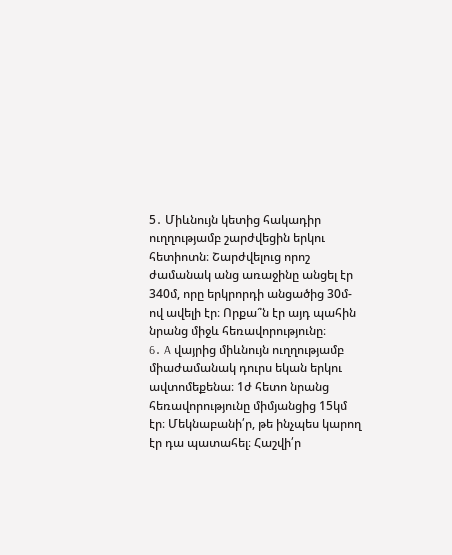5․ Միևնույն կետից հակադիր ուղղությամբ շարժվեցին երկու հետիոտն։ Շարժվելուց որոշ ժամանակ անց առաջինը անցել էր 340մ, որը երկրորդի անցածից 30մ-ով ավելի էր։ Որքա՞ն էր այդ պահին նրանց միջև հեռավորությունը։
6․ A վայրից միևնույն ուղղությամբ միաժամանակ դուրս եկան երկու ավտոմեքենա։ 1ժ հետո նրանց հեռավորությունը միմյանցից 15կմ էր։ Մեկնաբանի՛ր, թե ինչպես կարող էր դա պատահել։ Հաշվի՛ր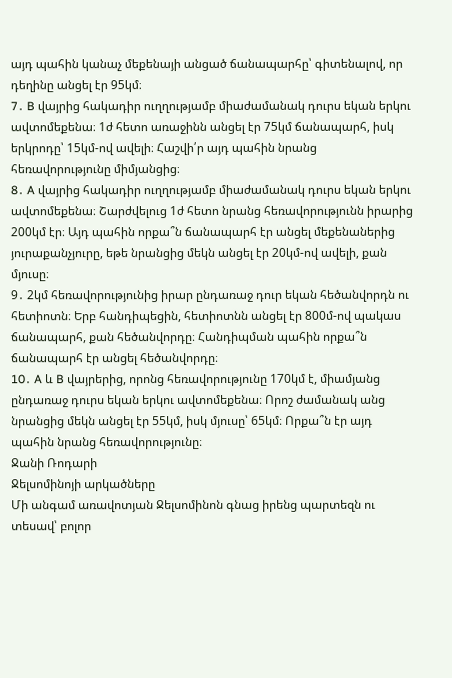այդ պահին կանաչ մեքենայի անցած ճանապարհը՝ գիտենալով, որ դեղինը անցել էր 95կմ։
7․ B վայրից հակադիր ուղղությամբ միաժամանակ դուրս եկան երկու ավտոմեքենա։ 1ժ հետո առաջինն անցել էր 75կմ ճանապարհ, իսկ երկրոդը՝ 15կմ-ով ավելի։ Հաշվի՛ր այդ պահին նրանց հեռավորությունը միմյանցից։
8․ A վայրից հակադիր ուղղությամբ միաժամանակ դուրս եկան երկու ավտոմեքենա։ Շարժվելուց 1ժ հետո նրանց հեռավորությունն իրարից 200կմ էր։ Այդ պահին որքա՞ն ճանապարհ էր անցել մեքենաներից յուրաքանչյուրը, եթե նրանցից մեկն անցել էր 20կմ-ով ավելի, քան մյուսը։
9․ 2կմ հեռավորությունից իրար ընդառաջ դուր եկան հեծանվորդն ու հետիոտն։ Երբ հանդիպեցին, հետիոտնն անցել էր 800մ-ով պակաս ճանապարհ, քան հեծանվորդը։ Հանդիպման պահին որքա՞ն ճանապարհ էր անցել հեծանվորդը։
10․ A և B վայրերից, որոնց հեռավորությունը 170կմ է, միամյանց ընդառաջ դուրս եկան երկու ավտոմեքենա։ Որոշ ժամանակ անց նրանցից մեկն անցել էր 55կմ, իսկ մյուսը՝ 65կմ։ Որքա՞ն էր այդ պահին նրանց հեռավորությունը։
Ջանի Ռոդարի
Ջելսոմինոյի արկածները
Մի անգամ առավոտյան Ջելսոմինոն գնաց իրենց պարտեզն ու տեսավ՝ բոլոր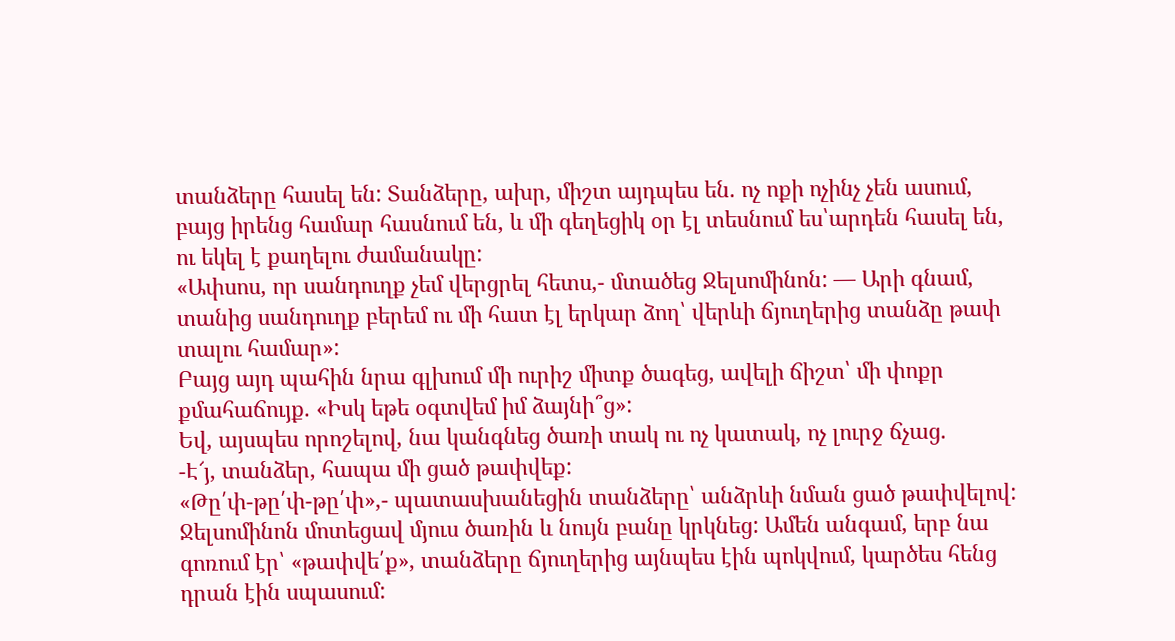տանձերը հասել են: Տանձերը, ախր, միշտ այդպես են. ոչ ոքի ոչինչ չեն ասում, բայց իրենց համար հասնում են, և մի գեղեցիկ օր էլ տեսնում ես՝արդեն հասել են, ու եկել է քաղելու ժամանակը:
«Ափսոս, որ սանդուղք չեմ վերցրել հետս,- մտածեց Ջելսոմինոն: — Արի գնամ, տանից սանդուղք բերեմ ու մի հատ էլ երկար ձող՝ վերևի ճյուղերից տանձը թափ տալու համար»:
Բայց այդ պահին նրա գլխում մի ուրիշ միտք ծագեց, ավելի ճիշտ՝ մի փոքր քմահաճույք. «Իսկ եթե օգտվեմ իմ ձայնի՞ց»:
Եվ, այսպես որոշելով, նա կանգնեց ծառի տակ ու ոչ կատակ, ոչ լուրջ ճչաց.
-Է՜յ, տանձեր, հապա մի ցած թափվեք:
«Թը՛փ-թը՛փ-թը՛փ»,- պատասխանեցին տանձերը՝ անձրևի նման ցած թափվելով:
Ջելսոմինոն մոտեցավ մյուս ծառին և նույն բանը կրկնեց: Ամեն անգամ, երբ նա գոռում էր՝ «թափվե՛ք», տանձերը ճյուղերից այնպես էին պոկվում, կարծես հենց դրան էին սպասում: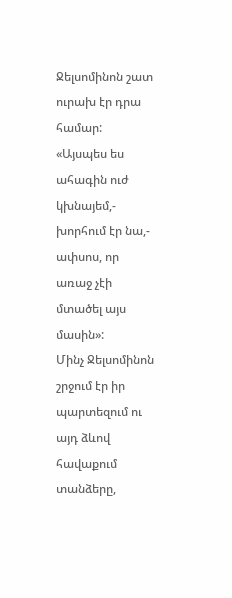Ջելսոմինոն շատ ուրախ էր դրա համար:
«Այսպես ես ահագին ուժ կխնայեմ,- խորհում էր նա,- ափսոս, որ առաջ չէի մտածել այս մասին»:
Մինչ Ջելսոմինոն շրջում էր իր պարտեզում ու այդ ձևով հավաքում տանձերը,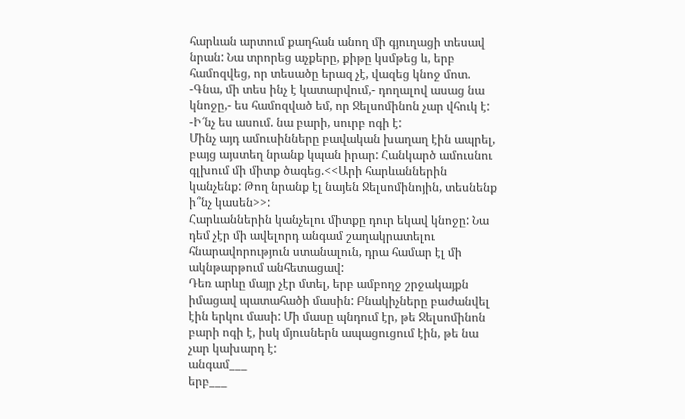հարևան արտում քաղհան անող մի գյուղացի տեսավ նրան: Նա տրորեց աչքերը, քիթը կսմթեց և, երբ համոզվեց, որ տեսածը երազ չէ, վազեց կնոջ մոտ.
-Գնա, մի տես ինչ է կատարվում,- դողալով ասաց նա կնոջը,- ես համոզված եմ, որ Ջելսոմինոն չար վհուկ է:
-Ի՜նչ ես ասում. նա բարի, սուրբ ոգի է:
Մինչ այդ ամուսինները բավական խաղաղ էին ապրել, բայց այստեղ նրանք կպան իրար: Հանկարծ ամուսնու գլխում մի միտք ծագեց.<<Արի հարևաններին կանչենք: Թող նրանք էլ նայեն Ջելսոմինոյին, տեսնենք ի՞նչ կասեն>>:
Հարևաններին կանչելու միտքը դուր եկավ կնոջը: Նա դեմ չէր մի ավելորդ անգամ շաղակրատելու հնարավորություն ստանալուն, դրա համար էլ մի ակնթարթում անհետացավ:
Դեռ արևը մայր չէր մտել, երբ ամբողջ շրջակայքն իմացավ պատահածի մասին: Բնակիչները բաժանվել էին երկու մասի: Մի մասը պնդում էր, թե Ջելսոմինոն բարի ոգի է, իսկ մյուսներն ապացուցում էին, թե նա չար կախարդ է:
անգամ___
երբ___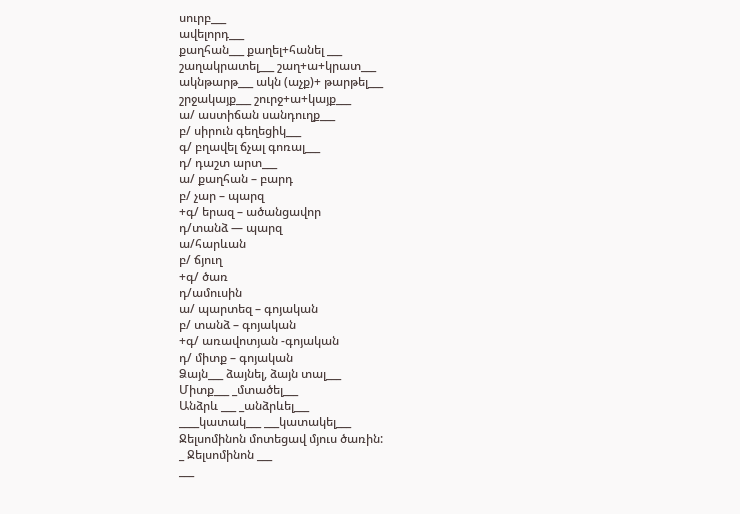սուրբ___
ավելորդ___
քաղհան___ քաղել+հանել ___
շաղակրատել___ շաղ+ա+կրատ___
ակնթարթ___ ակն (աչք)+ թարթել___
շրջակայք___ շուրջ+ա+կայք___
ա/ աստիճան սանդուղք___
բ/ սիրուն գեղեցիկ___
գ/ բղավել ճչալ գոռալ___
դ/ դաշտ արտ___
ա/ քաղհան – բարդ
բ/ չար – պարզ
+գ/ երազ – ածանցավոր
դ/տանձ — պարզ
ա/հարևան
բ/ ճյուղ
+գ/ ծառ
դ/ամուսին
ա/ պարտեզ – գոյական
բ/ տանձ – գոյական
+գ/ առավոտյան -գոյական
դ/ միտք – գոյական
Ձայն___ ձայնել, ձայն տալ___
Միտք___ _մտածել___
Անձրև ___ _անձրևել___
____կատակ___ ___կատակել___
Ջելսոմինոն մոտեցավ մյուս ծառին:
_ Ջելսոմինոն ___
___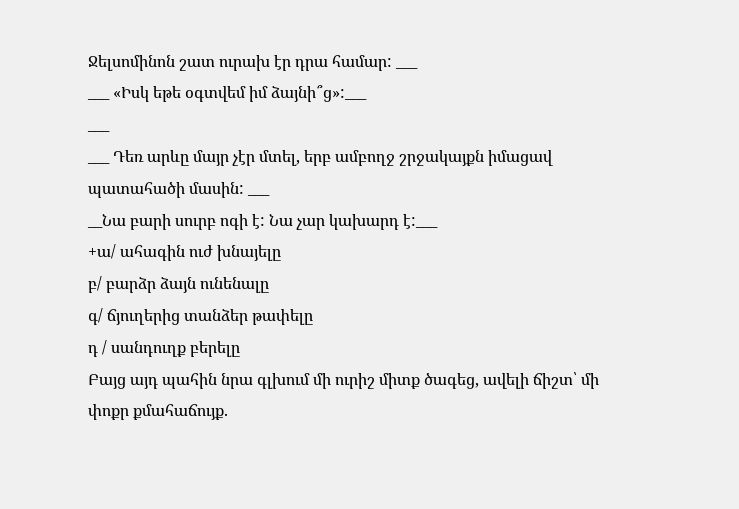Ջելսոմինոն շատ ուրախ էր դրա համար: ___
___ «Իսկ եթե օգտվեմ իմ ձայնի՞ց»:___
___
___ Դեռ արևը մայր չէր մտել, երբ ամբողջ շրջակայքն իմացավ պատահածի մասին: ___
__Նա բարի սուրբ ոգի է: Նա չար կախարդ է:___
+ա/ ահագին ուժ խնայելը
բ/ բարձր ձայն ունենալը
գ/ ճյուղերից տանձեր թափելը
դ / սանդուղք բերելը
Բայց այդ պահին նրա գլխում մի ուրիշ միտք ծագեց, ավելի ճիշտ՝ մի փոքր քմահաճույք.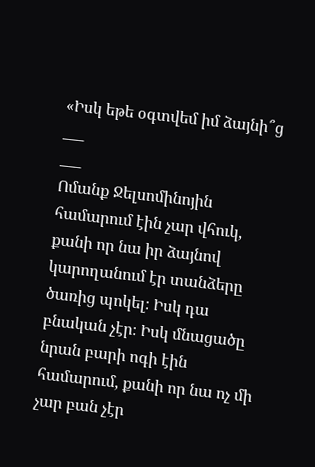«Իսկ եթե օգտվեմ իմ ձայնի՞ց ___
___
Ոմանք Ջելսոմինոյին համարում էին չար վհուկ, քանի որ նա իր ձայնով կարողանում էր տանձերը ծառից պոկել։ Իսկ դա բնական չէր։ Իսկ մնացածը նրան բարի ոգի էին համարում, քանի որ նա ոչ մի չար բան չէր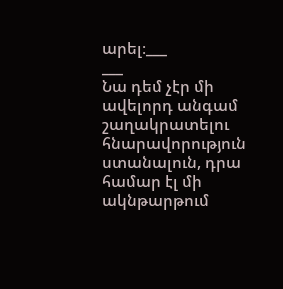արել։___
___
Նա դեմ չէր մի ավելորդ անգամ շաղակրատելու հնարավորություն ստանալուն, դրա համար էլ մի ակնթարթում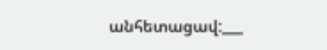անհետացավ:___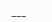___